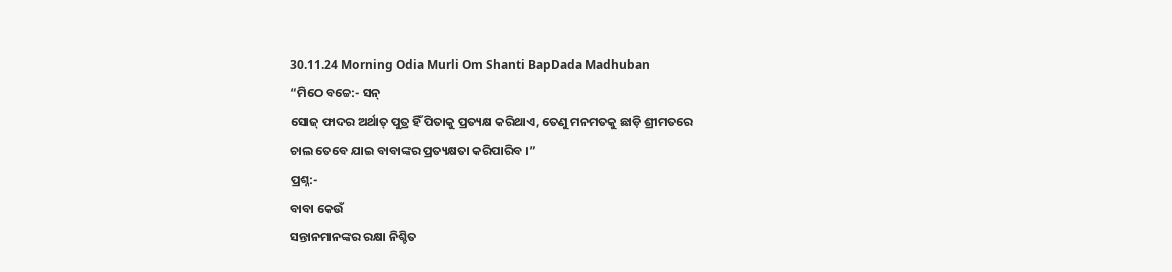30.11.24 Morning Odia Murli Om Shanti BapDada Madhuban
“ମିଠେ ବଚ୍ଚେ:- ସନ୍
ସୋଜ୍ ଫାଦର ଅର୍ଥାତ୍ ପୁତ୍ର ହିଁ ପିତାକୁ ପ୍ରତ୍ୟକ୍ଷ କରିଥାଏ, ତେଣୁ ମନମତକୁ ଛାଡ଼ି ଶ୍ରୀମତରେ
ଚାଲ ତେବେ ଯାଇ ବାବାଙ୍କର ପ୍ରତ୍ୟକ୍ଷତା କରିପାରିବ ।”
ପ୍ରଶ୍ନ:-
ବାବା କେଉଁ
ସନ୍ତାନମାନଙ୍କର ରକ୍ଷା ନିଶ୍ଚିତ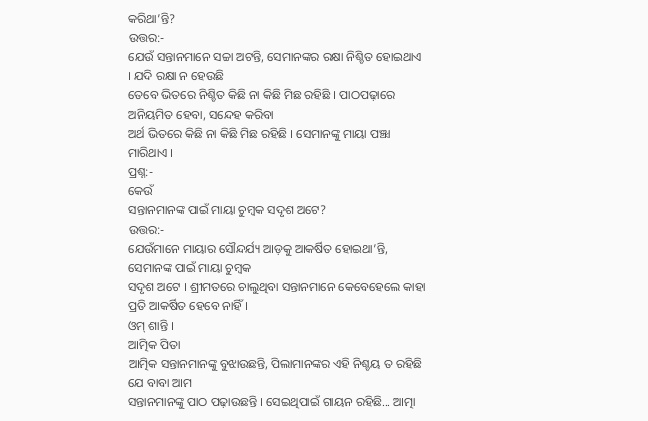କରିଥା’ନ୍ତି?
ଉତ୍ତର:-
ଯେଉଁ ସନ୍ତାନମାନେ ସଚ୍ଚା ଅଟନ୍ତି, ସେମାନଙ୍କର ରକ୍ଷା ନିଶ୍ଚିତ ହୋଇଥାଏ । ଯଦି ରକ୍ଷା ନ ହେଉଛି
ତେବେ ଭିତରେ ନିଶ୍ଚିତ କିଛି ନା କିଛି ମିଛ ରହିଛି । ପାଠପଢ଼ାରେ ଅନିୟମିତ ହେବା, ସନ୍ଦେହ କରିବା
ଅର୍ଥ ଭିତରେ କିଛି ନା କିଛି ମିଛ ରହିଛି । ସେମାନଙ୍କୁ ମାୟା ପଞ୍ଝା ମାରିଥାଏ ।
ପ୍ରଶ୍ନ:-
କେଉଁ
ସନ୍ତାନମାନଙ୍କ ପାଇଁ ମାୟା ଚୁମ୍ବକ ସଦୃଶ ଅଟେ?
ଉତ୍ତର:-
ଯେଉଁମାନେ ମାୟାର ସୌନ୍ଦର୍ଯ୍ୟ ଆଡ଼କୁ ଆକର୍ଷିତ ହୋଇଥା’ନ୍ତି, ସେମାନଙ୍କ ପାଇଁ ମାୟା ଚୁମ୍ବକ
ସଦୃଶ ଅଟେ । ଶ୍ରୀମତରେ ଚାଲୁଥିବା ସନ୍ତାନମାନେ କେବେହେଲେ କାହା ପ୍ରତି ଆକର୍ଷିତ ହେବେ ନାହିଁ ।
ଓମ୍ ଶାନ୍ତି ।
ଆତ୍ମିକ ପିତା
ଆତ୍ମିକ ସନ୍ତାନମାନଙ୍କୁ ବୁଝାଉଛନ୍ତି, ପିଲାମାନଙ୍କର ଏହି ନିଶ୍ଚୟ ତ ରହିଛି ଯେ ବାବା ଆମ
ସନ୍ତାନମାନଙ୍କୁ ପାଠ ପଢ଼ାଉଛନ୍ତି । ସେଇଥିପାଇଁ ଗାୟନ ରହିଛି... ଆତ୍ମା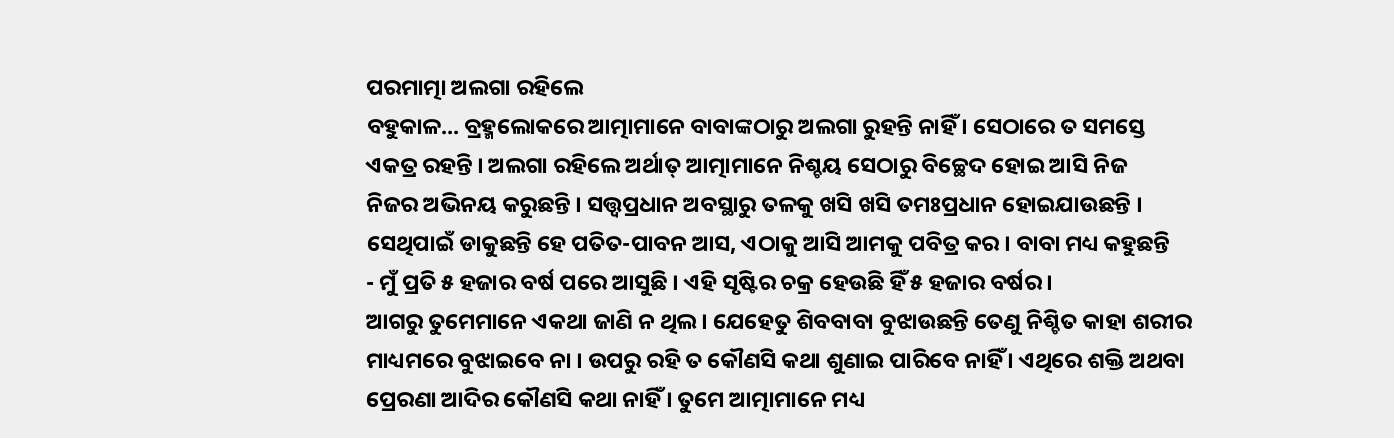ପରମାତ୍ମା ଅଲଗା ରହିଲେ
ବହୁକାଳ... ବ୍ରହ୍ମଲୋକରେ ଆତ୍ମାମାନେ ବାବାଙ୍କଠାରୁ ଅଲଗା ରୁହନ୍ତି ନାହିଁ । ସେଠାରେ ତ ସମସ୍ତେ
ଏକତ୍ର ରହନ୍ତି । ଅଲଗା ରହିଲେ ଅର୍ଥାତ୍ ଆତ୍ମାମାନେ ନିଶ୍ଚୟ ସେଠାରୁ ବିଚ୍ଛେଦ ହୋଇ ଆସି ନିଜ
ନିଜର ଅଭିନୟ କରୁଛନ୍ତି । ସତ୍ତ୍ୱପ୍ରଧାନ ଅବସ୍ଥାରୁ ତଳକୁ ଖସି ଖସି ତମଃପ୍ରଧାନ ହୋଇଯାଉଛନ୍ତି ।
ସେଥିପାଇଁ ଡାକୁଛନ୍ତି ହେ ପତିତ-ପାବନ ଆସ, ଏଠାକୁ ଆସି ଆମକୁ ପବିତ୍ର କର । ବାବା ମଧ୍ୟ କହୁଛନ୍ତି
- ମୁଁ ପ୍ରତି ୫ ହଜାର ବର୍ଷ ପରେ ଆସୁଛି । ଏହି ସୃଷ୍ଟିର ଚକ୍ର ହେଉଛି ହିଁ ୫ ହଜାର ବର୍ଷର ।
ଆଗରୁ ତୁମେମାନେ ଏକଥା ଜାଣି ନ ଥିଲ । ଯେହେତୁ ଶିବବାବା ବୁଝାଉଛନ୍ତି ତେଣୁ ନିଶ୍ଚିତ କାହା ଶରୀର
ମାଧ୍ୟମରେ ବୁଝାଇବେ ନା । ଉପରୁ ରହି ତ କୌଣସି କଥା ଶୁଣାଇ ପାରିବେ ନାହିଁ । ଏଥିରେ ଶକ୍ତି ଅଥବା
ପ୍ରେରଣା ଆଦିର କୌଣସି କଥା ନାହିଁ । ତୁମେ ଆତ୍ମାମାନେ ମଧ୍ୟ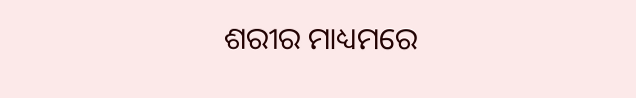ଶରୀର ମାଧ୍ୟମରେ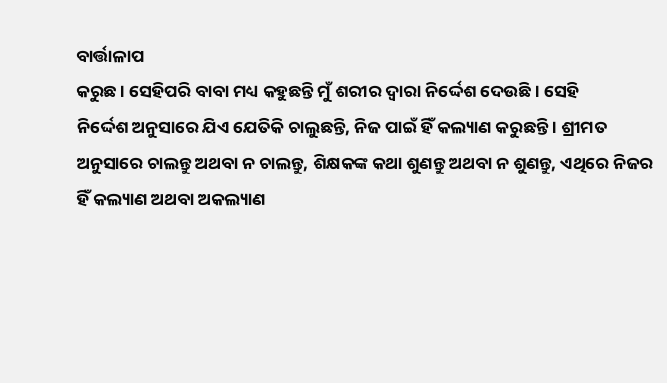ବାର୍ତ୍ତାଳାପ
କରୁଛ । ସେହିପରି ବାବା ମଧ୍ୟ କହୁଛନ୍ତି ମୁଁ ଶରୀର ଦ୍ୱାରା ନିର୍ଦ୍ଦେଶ ଦେଉଛି । ସେହି
ନିର୍ଦ୍ଦେଶ ଅନୁସାରେ ଯିଏ ଯେତିକି ଚାଲୁଛନ୍ତି, ନିଜ ପାଇଁ ହିଁ କଲ୍ୟାଣ କରୁଛନ୍ତି । ଶ୍ରୀମତ
ଅନୁସାରେ ଚାଲନ୍ତୁ ଅଥବା ନ ଚାଲନ୍ତୁ, ଶିକ୍ଷକଙ୍କ କଥା ଶୁଣନ୍ତୁ ଅଥବା ନ ଶୁଣନ୍ତୁ, ଏଥିରେ ନିଜର
ହିଁ କଲ୍ୟାଣ ଅଥବା ଅକଲ୍ୟାଣ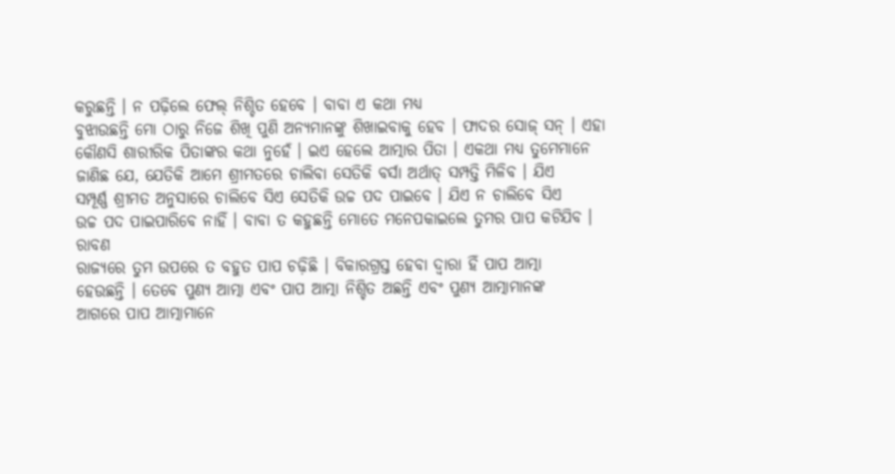କରୁଛନ୍ତି । ନ ପଢ଼ିଲେ ଫେଲ୍ ନିଶ୍ଚିତ ହେବେ । ବାବା ଏ କଥା ମଧ୍ୟ
ବୁଝାଉଛନ୍ତି ମୋ ଠାରୁ ନିଜେ ଶିଖି ପୁଣି ଅନ୍ୟମାନଙ୍କୁ ଶିଖାଇବାକୁ ହେବ । ଫାଦର ସୋଜ୍ ସନ୍ । ଏହା
କୌଣସି ଶାରୀରିକ ପିତାଙ୍କର କଥା ନୁହେଁ । ଇଏ ହେଲେ ଆତ୍ମାର ପିତା । ଏକଥା ମଧ୍ୟ ତୁମେମାନେ
ଜାଣିଛ ଯେ, ଯେତିକି ଆମେ ଶ୍ରୀମତରେ ଚାଲିବା ସେତିକି ବର୍ସା ଅର୍ଥାତ୍ ସମ୍ପତ୍ତି ମିଳିବ । ଯିଏ
ସମ୍ପୂର୍ଣ୍ଣ ଶ୍ରୀମତ ଅନୁସାରେ ଚାଲିବେ ସିଏ ସେତିକି ଉଚ୍ଚ ପଦ ପାଇବେ । ଯିଏ ନ ଚାଲିବେ ସିଏ
ଉଚ୍ଚ ପଦ ପାଇପାରିବେ ନାହିଁ । ବାବା ତ କହୁଛନ୍ତି ମୋତେ ମନେପକାଇଲେ ତୁମର ପାପ କଟିଯିବ । ରାବଣ
ରାଜ୍ୟରେ ତୁମ ଉପରେ ତ ବହୁତ ପାପ ଚଢ଼ିଛି । ବିକାରଗ୍ରସ୍ତ ହେବା ଦ୍ୱାରା ହିଁ ପାପ ଆତ୍ମା
ହେଉଛନ୍ତି । ତେବେ ପୁଣ୍ୟ ଆତ୍ମା ଏବଂ ପାପ ଆତ୍ମା ନିଶ୍ଚିତ ଅଛନ୍ତି ଏବଂ ପୁଣ୍ୟ ଆତ୍ମାମାନଙ୍କ
ଆଗରେ ପାପ ଆତ୍ମାମାନେ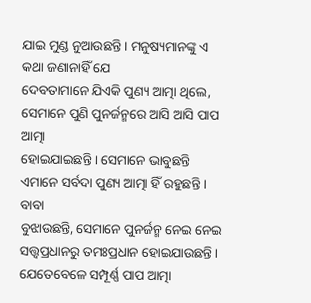ଯାଇ ମୁଣ୍ଡ ନୁଆଉଛନ୍ତି । ମନୁଷ୍ୟମାନଙ୍କୁ ଏ କଥା ଜଣାନାହିଁ ଯେ
ଦେବତାମାନେ ଯିଏକି ପୁଣ୍ୟ ଆତ୍ମା ଥିଲେ, ସେମାନେ ପୁଣି ପୁନର୍ଜନ୍ମରେ ଆସି ଆସି ପାପ ଆତ୍ମା
ହୋଇଯାଇଛନ୍ତି । ସେମାନେ ଭାବୁଛନ୍ତି ଏମାନେ ସର୍ବଦା ପୁଣ୍ୟ ଆତ୍ମା ହିଁ ରହୁଛନ୍ତି । ବାବା
ବୁଝାଉଛନ୍ତି, ସେମାନେ ପୁନର୍ଜନ୍ମ ନେଇ ନେଇ ସତ୍ତ୍ୱପ୍ରଧାନରୁ ତମଃପ୍ରଧାନ ହୋଇଯାଉଛନ୍ତି ।
ଯେତେବେଳେ ସମ୍ପୂର୍ଣ୍ଣ ପାପ ଆତ୍ମା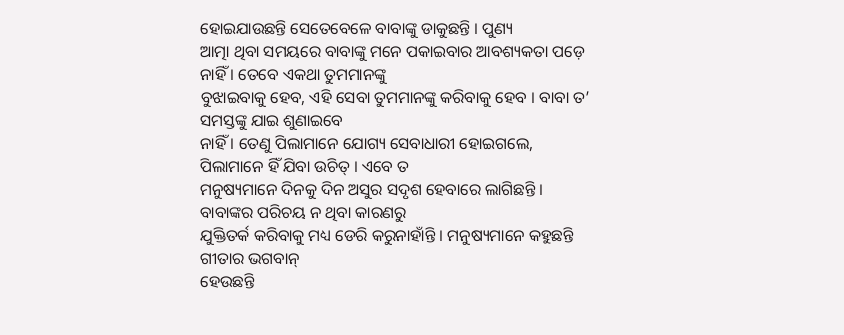ହୋଇଯାଉଛନ୍ତି ସେତେବେଳେ ବାବାଙ୍କୁ ଡାକୁଛନ୍ତି । ପୁଣ୍ୟ
ଆତ୍ମା ଥିବା ସମୟରେ ବାବାଙ୍କୁ ମନେ ପକାଇବାର ଆବଶ୍ୟକତା ପଡ଼େ ନାହିଁ । ତେବେ ଏକଥା ତୁମମାନଙ୍କୁ
ବୁଝାଇବାକୁ ହେବ, ଏହି ସେବା ତୁମମାନଙ୍କୁ କରିବାକୁ ହେବ । ବାବା ତ’ ସମସ୍ତଙ୍କୁ ଯାଇ ଶୁଣାଇବେ
ନାହିଁ । ତେଣୁ ପିଲାମାନେ ଯୋଗ୍ୟ ସେବାଧାରୀ ହୋଇଗଲେ, ପିଲାମାନେ ହିଁ ଯିବା ଉଚିତ୍ । ଏବେ ତ
ମନୁଷ୍ୟମାନେ ଦିନକୁ ଦିନ ଅସୁର ସଦୃଶ ହେବାରେ ଲାଗିଛନ୍ତି । ବାବାଙ୍କର ପରିଚୟ ନ ଥିବା କାରଣରୁ
ଯୁକ୍ତିତର୍କ କରିବାକୁ ମଧ୍ୟ ଡେରି କରୁନାହାଁନ୍ତି । ମନୁଷ୍ୟମାନେ କହୁଛନ୍ତି ଗୀତାର ଭଗବାନ୍
ହେଉଛନ୍ତି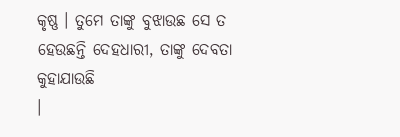କୃଷ୍ଣ । ତୁମେ ତାଙ୍କୁ ବୁଝାଉଛ ସେ ତ ହେଉଛନ୍ତି ଦେହଧାରୀ, ତାଙ୍କୁ ଦେବତା କୁହାଯାଉଛି
।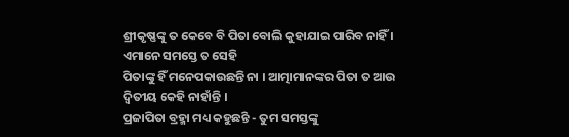ଶ୍ରୀକୃଷ୍ଣଙ୍କୁ ତ କେବେ ବି ପିତା ବୋଲି କୁହାଯାଇ ପାରିବ ନାହିଁ । ଏମାନେ ସମସ୍ତେ ତ ସେହି
ପିତାଙ୍କୁ ହିଁ ମନେପକାଉଛନ୍ତି ନା । ଆତ୍ମାମାନଙ୍କର ପିତା ତ ଆଉ ଦ୍ୱିତୀୟ କେହି ନାହାଁନ୍ତି ।
ପ୍ରଜାପିତା ବ୍ରହ୍ମା ମଧ୍ୟ କହୁଛନ୍ତି - ତୁମ ସମସ୍ତଙ୍କୁ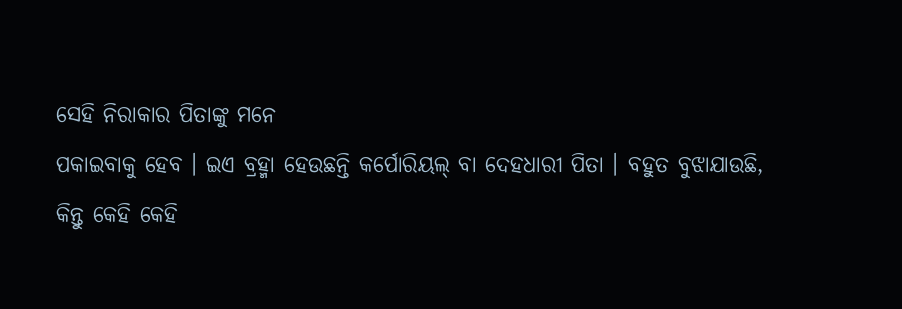ସେହି ନିରାକାର ପିତାଙ୍କୁ ମନେ
ପକାଇବାକୁ ହେବ । ଇଏ ବ୍ରହ୍ମା ହେଉଛନ୍ତି କର୍ପୋରିୟଲ୍ ବା ଦେହଧାରୀ ପିତା । ବହୁତ ବୁଝାଯାଉଛି,
କିନ୍ତୁ କେହି କେହି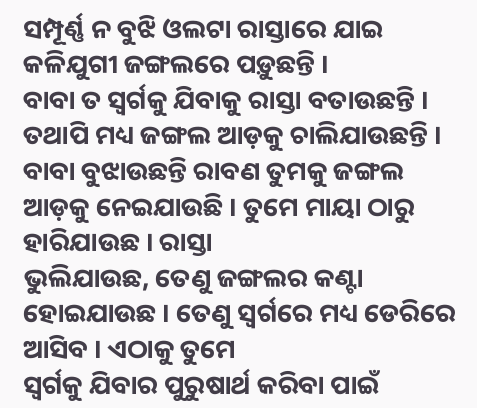ସମ୍ପୂର୍ଣ୍ଣ ନ ବୁଝି ଓଲଟା ରାସ୍ତାରେ ଯାଇ କଳିଯୁଗୀ ଜଙ୍ଗଲରେ ପଡ଼ୁଛନ୍ତି ।
ବାବା ତ ସ୍ୱର୍ଗକୁ ଯିବାକୁ ରାସ୍ତା ବତାଉଛନ୍ତି । ତଥାପି ମଧ୍ୟ ଜଙ୍ଗଲ ଆଡ଼କୁ ଚାଲିଯାଉଛନ୍ତି ।
ବାବା ବୁଝାଉଛନ୍ତି ରାବଣ ତୁମକୁ ଜଙ୍ଗଲ ଆଡ଼କୁ ନେଇଯାଉଛି । ତୁମେ ମାୟା ଠାରୁ ହାରିଯାଉଛ । ରାସ୍ତା
ଭୁଲିଯାଉଛ, ତେଣୁ ଜଙ୍ଗଲର କଣ୍ଟା ହୋଇଯାଉଛ । ତେଣୁ ସ୍ୱର୍ଗରେ ମଧ୍ୟ ଡେରିରେ ଆସିବ । ଏଠାକୁ ତୁମେ
ସ୍ୱର୍ଗକୁ ଯିବାର ପୁରୁଷାର୍ଥ କରିବା ପାଇଁ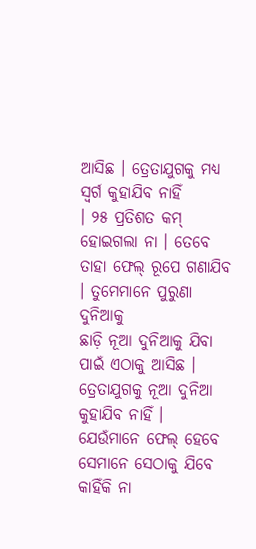ଆସିଛ । ତ୍ରେତାଯୁଗକୁ ମଧ୍ୟ ସ୍ୱର୍ଗ କୁହାଯିବ ନାହିଁ
। ୨୫ ପ୍ରତିଶତ କମ୍ ହୋଇଗଲା ନା । ତେବେ ତାହା ଫେଲ୍ ରୂପେ ଗଣାଯିବ । ତୁମେମାନେ ପୁରୁଣା ଦୁନିଆକୁ
ଛାଡ଼ି ନୂଆ ଦୁନିଆକୁ ଯିବା ପାଇଁ ଏଠାକୁ ଆସିଛ । ତ୍ରେତାଯୁଗକୁ ନୂଆ ଦୁନିଆ କୁହାଯିବ ନାହିଁ ।
ଯେଉଁମାନେ ଫେଲ୍ ହେବେ ସେମାନେ ସେଠାକୁ ଯିବେ କାହିଁକି ନା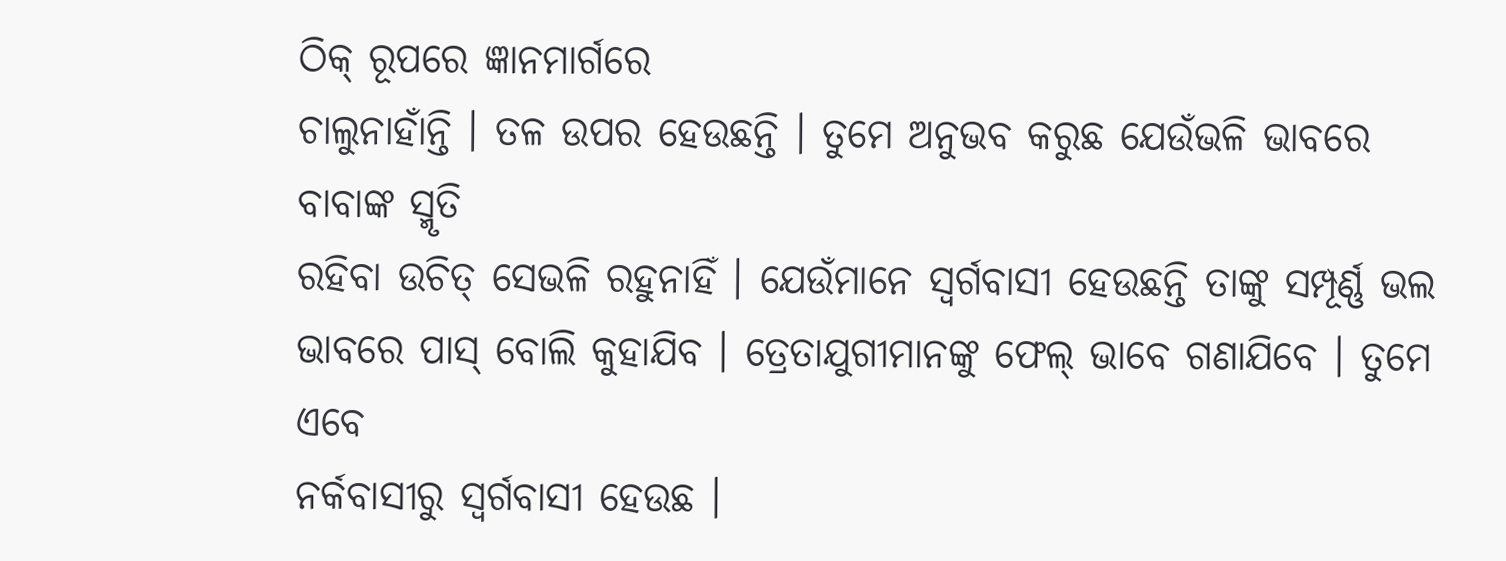ଠିକ୍ ରୂପରେ ଜ୍ଞାନମାର୍ଗରେ
ଚାଲୁନାହାଁନ୍ତି । ତଳ ଉପର ହେଉଛନ୍ତି । ତୁମେ ଅନୁଭବ କରୁଛ ଯେଉଁଭଳି ଭାବରେ ବାବାଙ୍କ ସ୍ମୃତି
ରହିବା ଉଚିତ୍ ସେଭଳି ରହୁନାହିଁ । ଯେଉଁମାନେ ସ୍ୱର୍ଗବାସୀ ହେଉଛନ୍ତି ତାଙ୍କୁ ସମ୍ପୂର୍ଣ୍ଣ ଭଲ
ଭାବରେ ପାସ୍ ବୋଲି କୁହାଯିବ । ତ୍ରେତାଯୁଗୀମାନଙ୍କୁ ଫେଲ୍ ଭାବେ ଗଣାଯିବେ । ତୁମେ ଏବେ
ନର୍କବାସୀରୁ ସ୍ୱର୍ଗବାସୀ ହେଉଛ ।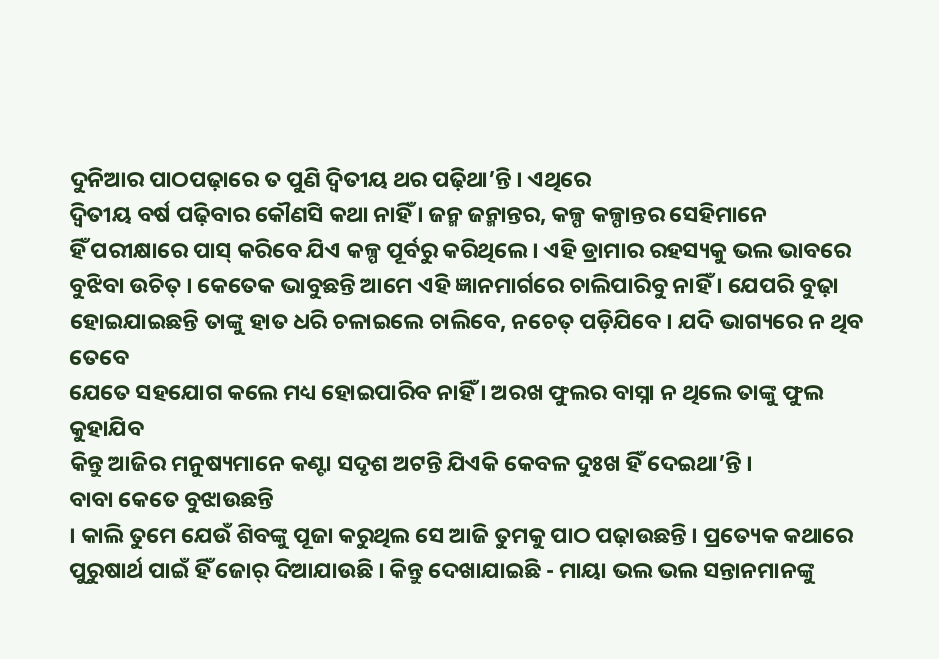ଦୁନିଆର ପାଠପଢ଼ାରେ ତ ପୁଣି ଦ୍ୱିତୀୟ ଥର ପଢ଼ିଥା’ନ୍ତି । ଏଥିରେ
ଦ୍ୱିତୀୟ ବର୍ଷ ପଢ଼ିବାର କୌଣସି କଥା ନାହିଁ । ଜନ୍ମ ଜନ୍ମାନ୍ତର, କଳ୍ପ କଳ୍ପାନ୍ତର ସେହିମାନେ
ହିଁ ପରୀକ୍ଷାରେ ପାସ୍ କରିବେ ଯିଏ କଳ୍ପ ପୂର୍ବରୁ କରିଥିଲେ । ଏହି ଡ୍ରାମାର ରହସ୍ୟକୁ ଭଲ ଭାବରେ
ବୁଝିବା ଉଚିତ୍ । କେତେକ ଭାବୁଛନ୍ତି ଆମେ ଏହି ଜ୍ଞାନମାର୍ଗରେ ଚାଲିପାରିବୁ ନାହିଁ । ଯେପରି ବୁଢ଼ା
ହୋଇଯାଇଛନ୍ତି ତାଙ୍କୁ ହାତ ଧରି ଚଳାଇଲେ ଚାଲିବେ, ନଚେତ୍ ପଡ଼ିଯିବେ । ଯଦି ଭାଗ୍ୟରେ ନ ଥିବ ତେବେ
ଯେତେ ସହଯୋଗ କଲେ ମଧ୍ୟ ହୋଇପାରିବ ନାହିଁ । ଅରଖ ଫୁଲର ବାସ୍ନା ନ ଥିଲେ ତାଙ୍କୁ ଫୁଲ କୁହାଯିବ
କିନ୍ତୁ ଆଜିର ମନୁଷ୍ୟମାନେ କଣ୍ଟା ସଦୃଶ ଅଟନ୍ତି ଯିଏକି କେବଳ ଦୁଃଖ ହିଁ ଦେଇଥା’ନ୍ତି ।
ବାବା କେତେ ବୁଝାଉଛନ୍ତି
। କାଲି ତୁମେ ଯେଉଁ ଶିବଙ୍କୁ ପୂଜା କରୁଥିଲ ସେ ଆଜି ତୁମକୁ ପାଠ ପଢ଼ାଉଛନ୍ତି । ପ୍ରତ୍ୟେକ କଥାରେ
ପୁରୁଷାର୍ଥ ପାଇଁ ହିଁ ଜୋର୍ ଦିଆଯାଉଛି । କିନ୍ତୁ ଦେଖାଯାଇଛି - ମାୟା ଭଲ ଭଲ ସନ୍ତାନମାନଙ୍କୁ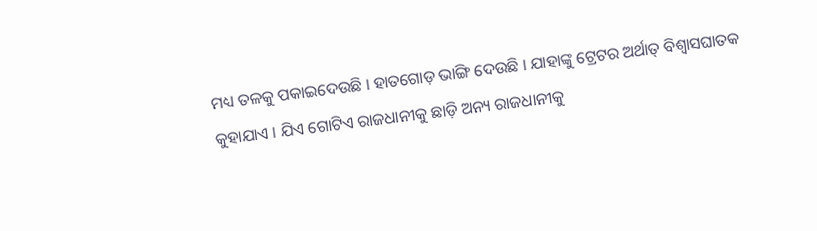ମଧ୍ୟ ତଳକୁ ପକାଇଦେଉଛି । ହାତଗୋଡ଼ ଭାଙ୍ଗି ଦେଉଛି । ଯାହାଙ୍କୁ ଟ୍ରେଟର ଅର୍ଥାତ୍ ବିଶ୍ୱାସଘାତକ
କୁହାଯାଏ । ଯିଏ ଗୋଟିଏ ରାଜଧାନୀକୁ ଛାଡ଼ି ଅନ୍ୟ ରାଜଧାନୀକୁ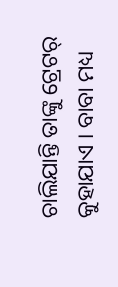ଚାଲିଯାନ୍ତି ତାଙ୍କୁ ଟ୍ରେଟର୍
କୁହାଯାଏ । ବାବା ମଧ୍ୟ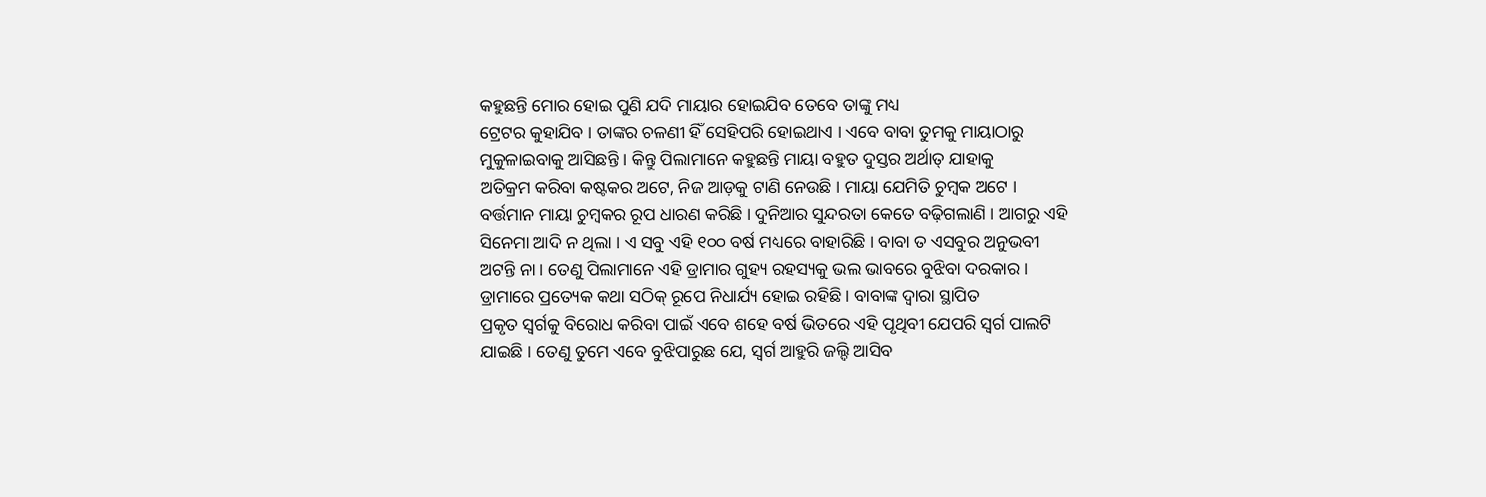କହୁଛନ୍ତି ମୋର ହୋଇ ପୁଣି ଯଦି ମାୟାର ହୋଇଯିବ ତେବେ ତାଙ୍କୁ ମଧ୍ୟ
ଟ୍ରେଟର କୁହାଯିବ । ତାଙ୍କର ଚଳଣୀ ହିଁ ସେହିପରି ହୋଇଥାଏ । ଏବେ ବାବା ତୁମକୁ ମାୟାଠାରୁ
ମୁକୁଳାଇବାକୁ ଆସିଛନ୍ତି । କିନ୍ତୁ ପିଲାମାନେ କହୁଛନ୍ତି ମାୟା ବହୁତ ଦୁସ୍ତର ଅର୍ଥାତ୍ ଯାହାକୁ
ଅତିକ୍ରମ କରିବା କଷ୍ଟକର ଅଟେ, ନିଜ ଆଡ଼କୁ ଟାଣି ନେଉଛି । ମାୟା ଯେମିତି ଚୁମ୍ବକ ଅଟେ ।
ବର୍ତ୍ତମାନ ମାୟା ଚୁମ୍ବକର ରୂପ ଧାରଣ କରିଛି । ଦୁନିଆର ସୁନ୍ଦରତା କେତେ ବଢ଼ିଗଲାଣି । ଆଗରୁ ଏହି
ସିନେମା ଆଦି ନ ଥିଲା । ଏ ସବୁ ଏହି ୧୦୦ ବର୍ଷ ମଧ୍ୟରେ ବାହାରିଛି । ବାବା ତ ଏସବୁର ଅନୁଭବୀ
ଅଟନ୍ତି ନା । ତେଣୁ ପିଲାମାନେ ଏହି ଡ୍ରାମାର ଗୁହ୍ୟ ରହସ୍ୟକୁ ଭଲ ଭାବରେ ବୁଝିବା ଦରକାର ।
ଡ୍ରାମାରେ ପ୍ରତ୍ୟେକ କଥା ସଠିକ୍ ରୂପେ ନିଧାର୍ଯ୍ୟ ହୋଇ ରହିଛି । ବାବାଙ୍କ ଦ୍ୱାରା ସ୍ଥାପିତ
ପ୍ରକୃତ ସ୍ୱର୍ଗକୁ ବିରୋଧ କରିବା ପାଇଁ ଏବେ ଶହେ ବର୍ଷ ଭିତରେ ଏହି ପୃଥିବୀ ଯେପରି ସ୍ୱର୍ଗ ପାଲଟି
ଯାଇଛି । ତେଣୁ ତୁମେ ଏବେ ବୁଝିପାରୁଛ ଯେ, ସ୍ୱର୍ଗ ଆହୁରି ଜଲ୍ଦି ଆସିବ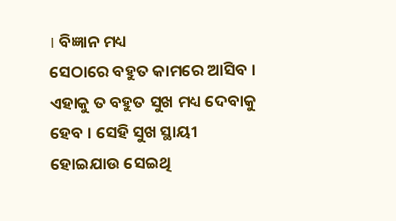। ବିଜ୍ଞାନ ମଧ୍ୟ
ସେଠାରେ ବହୁତ କାମରେ ଆସିବ । ଏହାକୁ ତ ବହୁତ ସୁଖ ମଧ୍ୟ ଦେବାକୁ ହେବ । ସେହି ସୁଖ ସ୍ଥାୟୀ
ହୋଇଯାଉ ସେଇଥି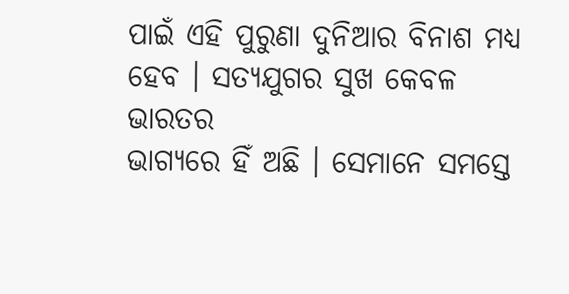ପାଇଁ ଏହି ପୁରୁଣା ଦୁନିଆର ବିନାଶ ମଧ୍ୟ ହେବ । ସତ୍ୟଯୁଗର ସୁଖ କେବଳ ଭାରତର
ଭାଗ୍ୟରେ ହିଁ ଅଛି । ସେମାନେ ସମସ୍ତେ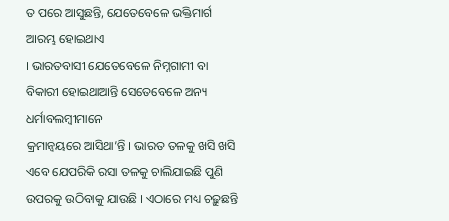ତ ପରେ ଆସୁଛନ୍ତି, ଯେତେବେଳେ ଭକ୍ତିମାର୍ଗ ଆରମ୍ଭ ହୋଇଥାଏ
। ଭାରତବାସୀ ଯେତେବେଳେ ନିମ୍ନଗାମୀ ବା ବିକାରୀ ହୋଇଥାଆନ୍ତି ସେତେବେଳେ ଅନ୍ୟ ଧର୍ମାବଲମ୍ବୀମାନେ
କ୍ରମାନ୍ୱୟରେ ଆସିଥା’ନ୍ତି । ଭାରତ ତଳକୁ ଖସି ଖସି ଏବେ ଯେପରିକି ରସା ତଳକୁ ଚାଲିଯାଇଛି ପୁଣି
ଉପରକୁ ଉଠିବାକୁ ଯାଉଛି । ଏଠାରେ ମଧ୍ୟ ଚଢ଼ୁଛନ୍ତି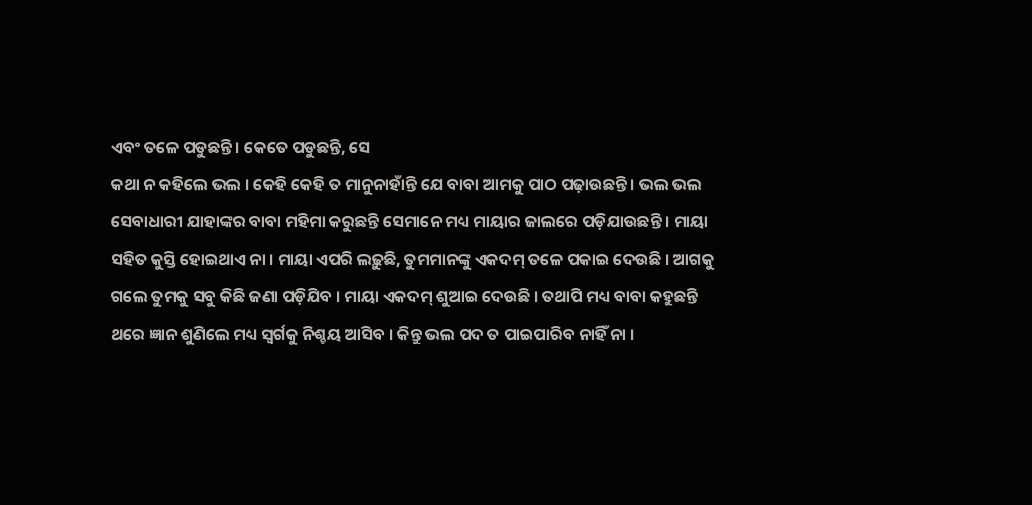ଏବଂ ତଳେ ପଡୁଛନ୍ତି । କେତେ ପଡୁଛନ୍ତି, ସେ
କଥା ନ କହିଲେ ଭଲ । କେହି କେହି ତ ମାନୁନାହାଁନ୍ତି ଯେ ବାବା ଆମକୁ ପାଠ ପଢ଼ାଉଛନ୍ତି । ଭଲ ଭଲ
ସେବାଧାରୀ ଯାହାଙ୍କର ବାବା ମହିମା କରୁଛନ୍ତି ସେମାନେ ମଧ୍ୟ ମାୟାର ଜାଲରେ ପଡ଼ିଯାଉଛନ୍ତି । ମାୟା
ସହିତ କୁସ୍ତି ହୋଇଥାଏ ନା । ମାୟା ଏପରି ଲଢ଼ୁଛି, ତୁମମାନଙ୍କୁ ଏକଦମ୍ ତଳେ ପକାଇ ଦେଉଛି । ଆଗକୁ
ଗଲେ ତୁମକୁ ସବୁ କିଛି ଜଣା ପଡ଼ିଯିବ । ମାୟା ଏକଦମ୍ ଶୁଆଇ ଦେଉଛି । ତଥାପି ମଧ୍ୟ ବାବା କହୁଛନ୍ତି
ଥରେ ଜ୍ଞାନ ଶୁଣିଲେ ମଧ୍ୟ ସ୍ୱର୍ଗକୁ ନିଶ୍ଚୟ ଆସିବ । କିନ୍ତୁ ଭଲ ପଦ ତ ପାଇପାରିବ ନାହିଁ ନା ।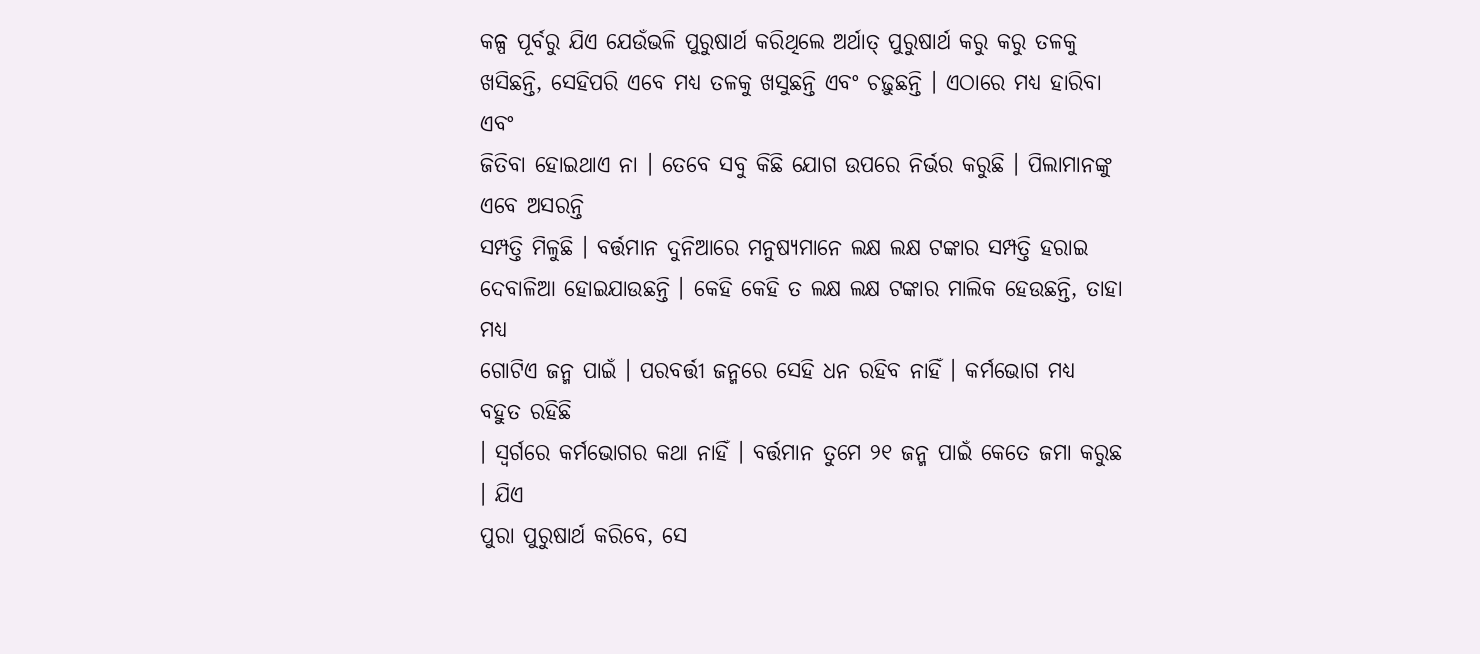କଳ୍ପ ପୂର୍ବରୁ ଯିଏ ଯେଉଁଭଳି ପୁରୁଷାର୍ଥ କରିଥିଲେ ଅର୍ଥାତ୍ ପୁରୁଷାର୍ଥ କରୁ କରୁ ତଳକୁ
ଖସିଛନ୍ତି, ସେହିପରି ଏବେ ମଧ୍ୟ ତଳକୁ ଖସୁଛନ୍ତି ଏବଂ ଚଢ଼ୁଛନ୍ତି । ଏଠାରେ ମଧ୍ୟ ହାରିବା ଏବଂ
ଜିତିବା ହୋଇଥାଏ ନା । ତେବେ ସବୁ କିଛି ଯୋଗ ଉପରେ ନିର୍ଭର କରୁଛି । ପିଲାମାନଙ୍କୁ ଏବେ ଅସରନ୍ତି
ସମ୍ପତ୍ତି ମିଳୁଛି । ବର୍ତ୍ତମାନ ଦୁନିଆରେ ମନୁଷ୍ୟମାନେ ଲକ୍ଷ ଲକ୍ଷ ଟଙ୍କାର ସମ୍ପତ୍ତି ହରାଇ
ଦେବାଳିଆ ହୋଇଯାଉଛନ୍ତି । କେହି କେହି ତ ଲକ୍ଷ ଲକ୍ଷ ଟଙ୍କାର ମାଲିକ ହେଉଛନ୍ତି, ତାହା ମଧ୍ୟ
ଗୋଟିଏ ଜନ୍ମ ପାଇଁ । ପରବର୍ତ୍ତୀ ଜନ୍ମରେ ସେହି ଧନ ରହିବ ନାହିଁ । କର୍ମଭୋଗ ମଧ୍ୟ ବହୁତ ରହିଛି
। ସ୍ୱର୍ଗରେ କର୍ମଭୋଗର କଥା ନାହିଁ । ବର୍ତ୍ତମାନ ତୁମେ ୨୧ ଜନ୍ମ ପାଇଁ କେତେ ଜମା କରୁଛ । ଯିଏ
ପୁରା ପୁରୁଷାର୍ଥ କରିବେ, ସେ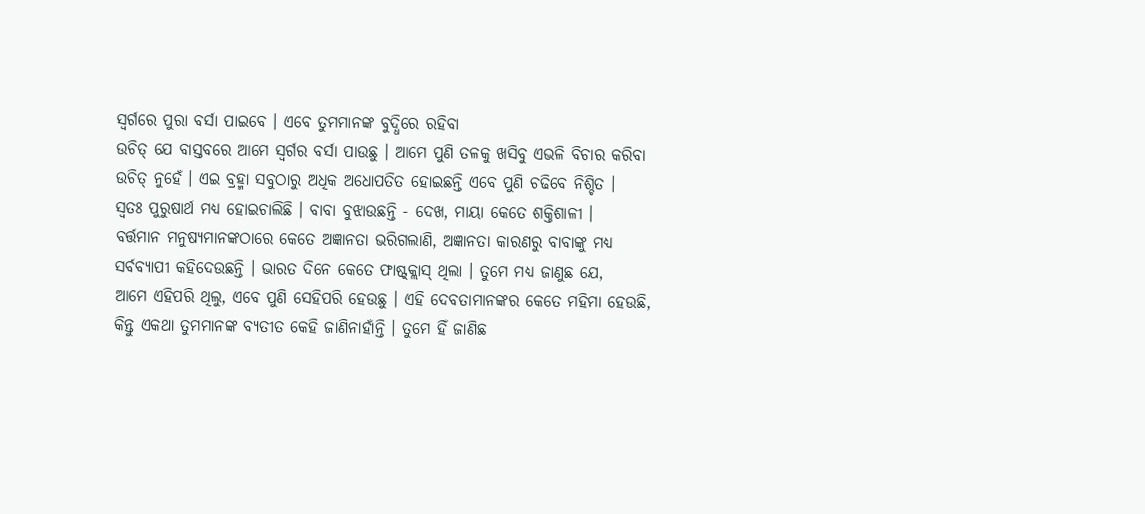ସ୍ୱର୍ଗରେ ପୁରା ବର୍ସା ପାଇବେ । ଏବେ ତୁମମାନଙ୍କ ବୁଦ୍ଧିରେ ରହିବା
ଉଚିତ୍ ଯେ ବାସ୍ତବରେ ଆମେ ସ୍ୱର୍ଗର ବର୍ସା ପାଉଛୁ । ଆମେ ପୁଣି ତଳକୁ ଖସିବୁ ଏଭଳି ବିଚାର କରିବା
ଉଚିତ୍ ନୁହେଁ । ଏଇ ବ୍ରହ୍ମା ସବୁଠାରୁ ଅଧିକ ଅଧୋପତିତ ହୋଇଛନ୍ତି ଏବେ ପୁଣି ଚଢିବେ ନିଶ୍ଚିତ ।
ସ୍ୱତଃ ପୁରୁଷାର୍ଥ ମଧ୍ୟ ହୋଇଚାଲିଛି । ବାବା ବୁଝାଉଛନ୍ତି - ଦେଖ, ମାୟା କେତେ ଶକ୍ତିଶାଳୀ ।
ବର୍ତ୍ତମାନ ମନୁଷ୍ୟମାନଙ୍କଠାରେ କେତେ ଅଜ୍ଞାନତା ଭରିଗଲାଣି, ଅଜ୍ଞାନତା କାରଣରୁ ବାବାଙ୍କୁ ମଧ୍ୟ
ସର୍ବବ୍ୟାପୀ କହିଦେଉଛନ୍ତି । ଭାରତ ଦିନେ କେତେ ଫାଷ୍ଟ୍କ୍ଲାସ୍ ଥିଲା । ତୁମେ ମଧ୍ୟ ଜାଣୁଛ ଯେ,
ଆମେ ଏହିପରି ଥିଲୁ, ଏବେ ପୁଣି ସେହିପରି ହେଉଛୁ । ଏହି ଦେବତାମାନଙ୍କର କେତେ ମହିମା ହେଉଛି,
କିନ୍ତୁ ଏକଥା ତୁମମାନଙ୍କ ବ୍ୟତୀତ କେହି ଜାଣିନାହାଁନ୍ତି । ତୁମେ ହିଁ ଜାଣିଛ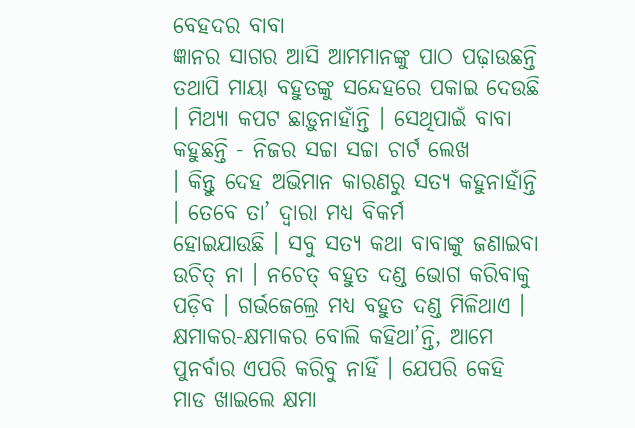ବେହଦର ବାବା
ଜ୍ଞାନର ସାଗର ଆସି ଆମମାନଙ୍କୁ ପାଠ ପଢ଼ାଉଛନ୍ତି ତଥାପି ମାୟା ବହୁତଙ୍କୁ ସନ୍ଦେହରେ ପକାଇ ଦେଉଛି
। ମିଥ୍ୟା କପଟ ଛାଡ଼ୁନାହାଁନ୍ତି । ସେଥିପାଇଁ ବାବା କହୁଛନ୍ତି - ନିଜର ସଚ୍ଚା ସଚ୍ଚା ଚାର୍ଟ ଲେଖ
। କିନ୍ତୁ ଦେହ ଅଭିମାନ କାରଣରୁ ସତ୍ୟ କହୁନାହାଁନ୍ତି । ତେବେ ତା’ ଦ୍ୱାରା ମଧ୍ୟ ବିକର୍ମ
ହୋଇଯାଉଛି । ସବୁ ସତ୍ୟ କଥା ବାବାଙ୍କୁ ଜଣାଇବା ଉଚିତ୍ ନା । ନଚେତ୍ ବହୁତ ଦଣ୍ଡ ଭୋଗ କରିବାକୁ
ପଡ଼ିବ । ଗର୍ଭଜେଲ୍ରେ ମଧ୍ୟ ବହୁତ ଦଣ୍ଡ ମିଳିଥାଏ । କ୍ଷମାକର-କ୍ଷମାକର ବୋଲି କହିଥା’ନ୍ତି, ଆମେ
ପୁନର୍ବାର ଏପରି କରିବୁ ନାହିଁ । ଯେପରି କେହି ମାଡ ଖାଇଲେ କ୍ଷମା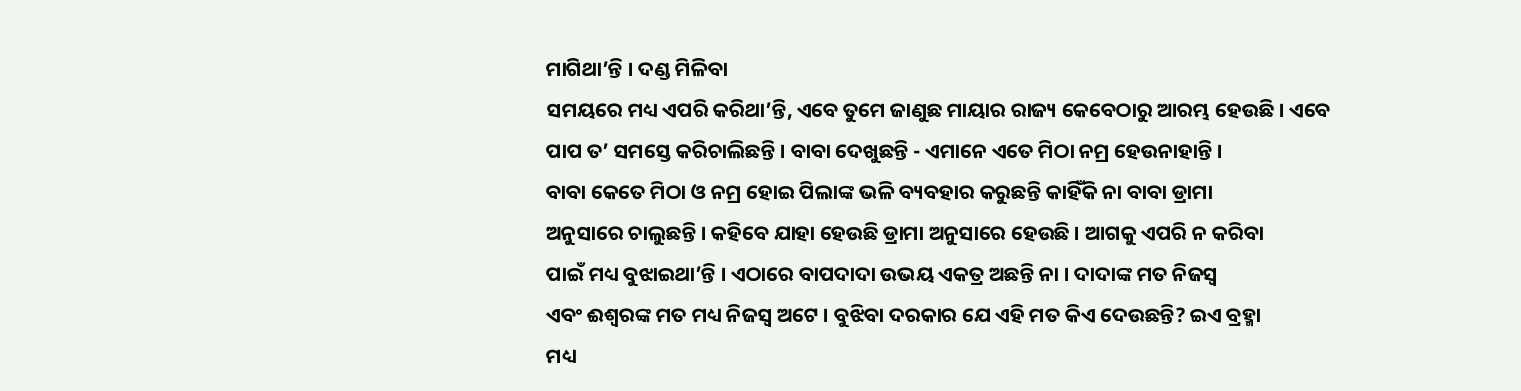ମାଗିଥା’ନ୍ତି । ଦଣ୍ଡ ମିଳିବା
ସମୟରେ ମଧ୍ୟ ଏପରି କରିଥା’ନ୍ତି, ଏବେ ତୁମେ ଜାଣୁଛ ମାୟାର ରାଜ୍ୟ କେବେଠାରୁ ଆରମ୍ଭ ହେଉଛି । ଏବେ
ପାପ ତ’ ସମସ୍ତେ କରିଚାଲିଛନ୍ତି । ବାବା ଦେଖୁଛନ୍ତି - ଏମାନେ ଏତେ ମିଠା ନମ୍ର ହେଉନାହାନ୍ତି ।
ବାବା କେତେ ମିଠା ଓ ନମ୍ର ହୋଇ ପିଲାଙ୍କ ଭଳି ବ୍ୟବହାର କରୁଛନ୍ତି କାହିଁକି ନା ବାବା ଡ୍ରାମା
ଅନୁସାରେ ଚାଲୁଛନ୍ତି । କହିବେ ଯାହା ହେଉଛି ଡ୍ରାମା ଅନୁସାରେ ହେଉଛି । ଆଗକୁ ଏପରି ନ କରିବା
ପାଇଁ ମଧ୍ୟ ବୁଝାଇଥା’ନ୍ତି । ଏଠାରେ ବାପଦାଦା ଉଭୟ ଏକତ୍ର ଅଛନ୍ତି ନା । ଦାଦାଙ୍କ ମତ ନିଜସ୍ୱ
ଏବଂ ଈଶ୍ୱରଙ୍କ ମତ ମଧ୍ୟ ନିଜସ୍ୱ ଅଟେ । ବୁଝିବା ଦରକାର ଯେ ଏହି ମତ କିଏ ଦେଉଛନ୍ତି? ଇଏ ବ୍ରହ୍ମା
ମଧ୍ୟ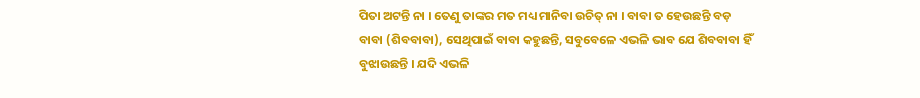ପିତା ଅଟନ୍ତି ନା । ତେଣୁ ତାଙ୍କର ମତ ମଧ୍ୟ ମାନିବା ଉଚିତ୍ ନା । ବାବା ତ ହେଉଛନ୍ତି ବଡ଼
ବାବା (ଶିବବାବା), ସେଥିପାଇଁ ବାବା କହୁଛନ୍ତି, ସବୁବେଳେ ଏଭଳି ଭାବ ଯେ ଶିବବାବା ହିଁ
ବୁଝାଉଛନ୍ତି । ଯଦି ଏଭଳି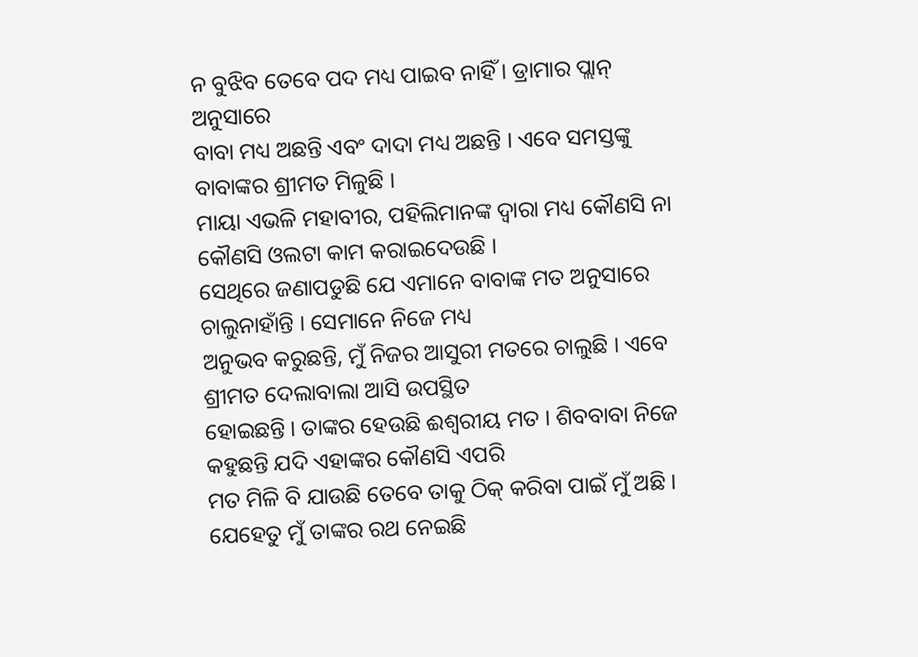ନ ବୁଝିବ ତେବେ ପଦ ମଧ୍ୟ ପାଇବ ନାହିଁ । ଡ୍ରାମାର ପ୍ଲାନ୍ ଅନୁସାରେ
ବାବା ମଧ୍ୟ ଅଛନ୍ତି ଏବଂ ଦାଦା ମଧ୍ୟ ଅଛନ୍ତି । ଏବେ ସମସ୍ତଙ୍କୁ ବାବାଙ୍କର ଶ୍ରୀମତ ମିଳୁଛି ।
ମାୟା ଏଭଳି ମହାବୀର, ପହିଲିମାନଙ୍କ ଦ୍ୱାରା ମଧ୍ୟ କୌଣସି ନା କୌଣସି ଓଲଟା କାମ କରାଇଦେଉଛି ।
ସେଥିରେ ଜଣାପଡୁଛି ଯେ ଏମାନେ ବାବାଙ୍କ ମତ ଅନୁସାରେ ଚାଲୁନାହାଁନ୍ତି । ସେମାନେ ନିଜେ ମଧ୍ୟ
ଅନୁଭବ କରୁଛନ୍ତି, ମୁଁ ନିଜର ଆସୁରୀ ମତରେ ଚାଲୁଛି । ଏବେ ଶ୍ରୀମତ ଦେଲାବାଲା ଆସି ଉପସ୍ଥିତ
ହୋଇଛନ୍ତି । ତାଙ୍କର ହେଉଛି ଈଶ୍ୱରୀୟ ମତ । ଶିବବାବା ନିଜେ କହୁଛନ୍ତି ଯଦି ଏହାଙ୍କର କୌଣସି ଏପରି
ମତ ମିଳି ବି ଯାଉଛି ତେବେ ତାକୁ ଠିକ୍ କରିବା ପାଇଁ ମୁଁ ଅଛି । ଯେହେତୁ ମୁଁ ତାଙ୍କର ରଥ ନେଇଛି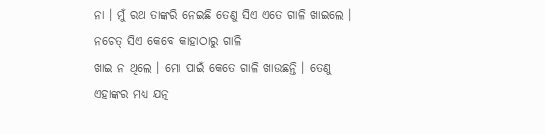ନା । ମୁଁ ରଥ ତାଙ୍କରି ନେଇଛି ତେଣୁ ସିଏ ଏତେ ଗାଳି ଖାଇଲେ । ନଚେତ୍ ସିଏ କେବେ କାହାଠାରୁ ଗାଳି
ଖାଇ ନ ଥିଲେ । ମୋ ପାଇଁ କେତେ ଗାଳି ଖାଉଛନ୍ତି । ତେଣୁ ଏହାଙ୍କର ମଧ୍ୟ ଯତ୍ନ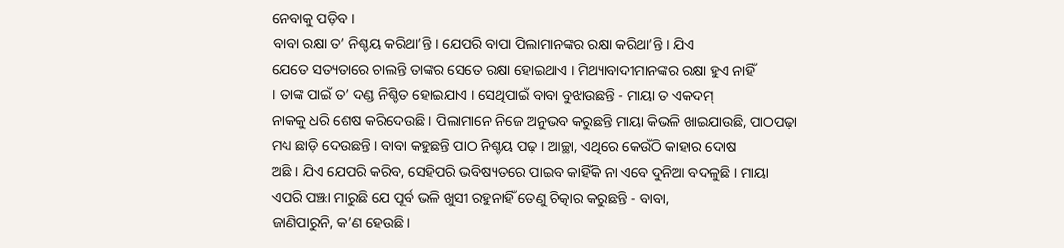ନେବାକୁ ପଡ଼ିବ ।
ବାବା ରକ୍ଷା ତ’ ନିଶ୍ଚୟ କରିଥା’ନ୍ତି । ଯେପରି ବାପା ପିଲାମାନଙ୍କର ରକ୍ଷା କରିଥା’ନ୍ତି । ଯିଏ
ଯେତେ ସତ୍ୟତାରେ ଚାଲନ୍ତି ତାଙ୍କର ସେତେ ରକ୍ଷା ହୋଇଥାଏ । ମିଥ୍ୟାବାଦୀମାନଙ୍କର ରକ୍ଷା ହୁଏ ନାହିଁ
। ତାଙ୍କ ପାଇଁ ତ’ ଦଣ୍ଡ ନିଶ୍ଚିତ ହୋଇଯାଏ । ସେଥିପାଇଁ ବାବା ବୁଝାଉଛନ୍ତି - ମାୟା ତ ଏକଦମ୍
ନାକକୁ ଧରି ଶେଷ କରିଦେଉଛି । ପିଲାମାନେ ନିଜେ ଅନୁଭବ କରୁଛନ୍ତି ମାୟା କିଭଳି ଖାଇଯାଉଛି, ପାଠପଢ଼ା
ମଧ୍ୟ ଛାଡ଼ି ଦେଉଛନ୍ତି । ବାବା କହୁଛନ୍ତି ପାଠ ନିଶ୍ଚୟ ପଢ଼ । ଆଚ୍ଛା, ଏଥିରେ କେଉଁଠି କାହାର ଦୋଷ
ଅଛି । ଯିଏ ଯେପରି କରିବ, ସେହିପରି ଭବିଷ୍ୟତରେ ପାଇବ କାହିଁକି ନା ଏବେ ଦୁନିଆ ବଦଳୁଛି । ମାୟା
ଏପରି ପଞ୍ଝା ମାରୁଛି ଯେ ପୂର୍ବ ଭଳି ଖୁସୀ ରହୁନାହିଁ ତେଣୁ ଚିତ୍କାର କରୁଛନ୍ତି - ବାବା,
ଜାଣିପାରୁନି, କ’ଣ ହେଉଛି ।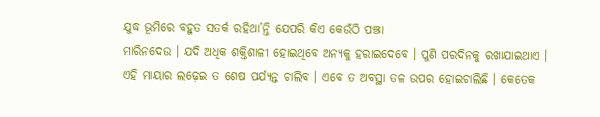ଯୁଦ୍ଧ ଭୂମିରେ ବହୁତ ସତର୍କ ରହିଥା’ନ୍ତି ଯେପରି କିଏ କେଉଁଠି ପଞ୍ଝା
ମାରିନଦେଉ । ଯଦି ଅଧିକ ଶକ୍ତିଶାଳୀ ହୋଇଥିବେ ଅନ୍ୟକୁ ହରାଇଦେବେ । ପୁଣି ପରଦିନକୁ ରଖାଯାଇଥାଏ ।
ଏହି ମାୟାର ଲଢ଼େଇ ତ ଶେଷ ପର୍ଯ୍ୟନ୍ତ ଚାଲିବ । ଏବେ ତ ଅବସ୍ଥା ତଳ ଉପର ହୋଇଚାଲିଛି । କେତେକ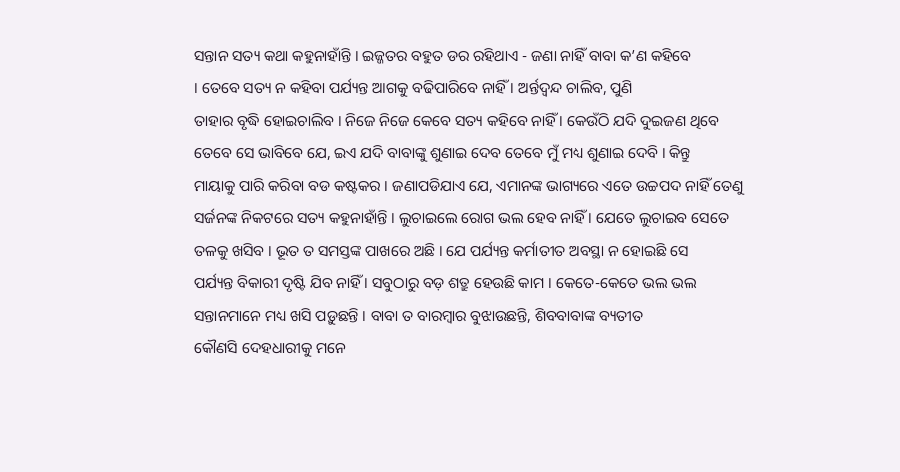ସନ୍ତାନ ସତ୍ୟ କଥା କହୁନାହାଁନ୍ତି । ଇଜ୍ଜତର ବହୁତ ଡର ରହିଥାଏ - ଜଣା ନାହିଁ ବାବା କ’ଣ କହିବେ
। ତେବେ ସତ୍ୟ ନ କହିବା ପର୍ଯ୍ୟନ୍ତ ଆଗକୁ ବଢିପାରିବେ ନାହିଁ । ଅର୍ନ୍ତଦ୍ୱନ୍ଦ ଚାଲିବ, ପୁଣି
ତାହାର ବୃଦ୍ଧି ହୋଇଚାଲିବ । ନିଜେ ନିଜେ କେବେ ସତ୍ୟ କହିବେ ନାହିଁ । କେଉଁଠି ଯଦି ଦୁଇଜଣ ଥିବେ
ତେବେ ସେ ଭାବିବେ ଯେ, ଇଏ ଯଦି ବାବାଙ୍କୁ ଶୁଣାଇ ଦେବ ତେବେ ମୁଁ ମଧ୍ୟ ଶୁଣାଇ ଦେବି । କିନ୍ତୁ
ମାୟାକୁ ପାରି କରିବା ବଡ କଷ୍ଟକର । ଜଣାପଡିଯାଏ ଯେ, ଏମାନଙ୍କ ଭାଗ୍ୟରେ ଏତେ ଉଚ୍ଚପଦ ନାହିଁ ତେଣୁ
ସର୍ଜନଙ୍କ ନିକଟରେ ସତ୍ୟ କହୁନାହାଁନ୍ତି । ଲୁଚାଇଲେ ରୋଗ ଭଲ ହେବ ନାହିଁ । ଯେତେ ଲୁଚାଇବ ସେତେ
ତଳକୁ ଖସିବ । ଭୂତ ତ ସମସ୍ତଙ୍କ ପାଖରେ ଅଛି । ଯେ ପର୍ଯ୍ୟନ୍ତ କର୍ମାତୀତ ଅବସ୍ଥା ନ ହୋଇଛି ସେ
ପର୍ଯ୍ୟନ୍ତ ବିକାରୀ ଦୃଷ୍ଟି ଯିବ ନାହିଁ । ସବୁଠାରୁ ବଡ଼ ଶତ୍ରୁ ହେଉଛି କାମ । କେତେ-କେତେ ଭଲ ଭଲ
ସନ୍ତାନମାନେ ମଧ୍ୟ ଖସି ପଡ଼ୁଛନ୍ତି । ବାବା ତ ବାରମ୍ବାର ବୁଝାଉଛନ୍ତି, ଶିବବାବାଙ୍କ ବ୍ୟତୀତ
କୌଣସି ଦେହଧାରୀକୁ ମନେ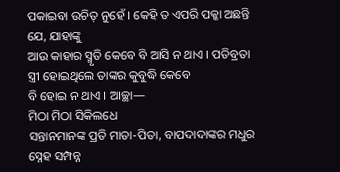ପକାଇବା ଉଚିତ୍ ନୁହେଁ । କେହି ତ ଏପରି ପକ୍କା ଅଛନ୍ତି ଯେ, ଯାହାଙ୍କୁ
ଆଉ କାହାର ସ୍ମୃତି କେବେ ବି ଆସି ନ ଥାଏ । ପତିବ୍ରତା ସ୍ତ୍ରୀ ହୋଇଥିଲେ ତାଙ୍କର କୁବୁଦ୍ଧି କେବେ
ବି ହୋଇ ନ ଥାଏ । ଆଚ୍ଛା—
ମିଠା ମିଠା ସିକିଲଧେ
ସନ୍ତାନମାନଙ୍କ ପ୍ରତି ମାତା-ପିତା, ବାପଦାଦାଙ୍କର ମଧୁର ସ୍ନେହ ସମ୍ପନ୍ନ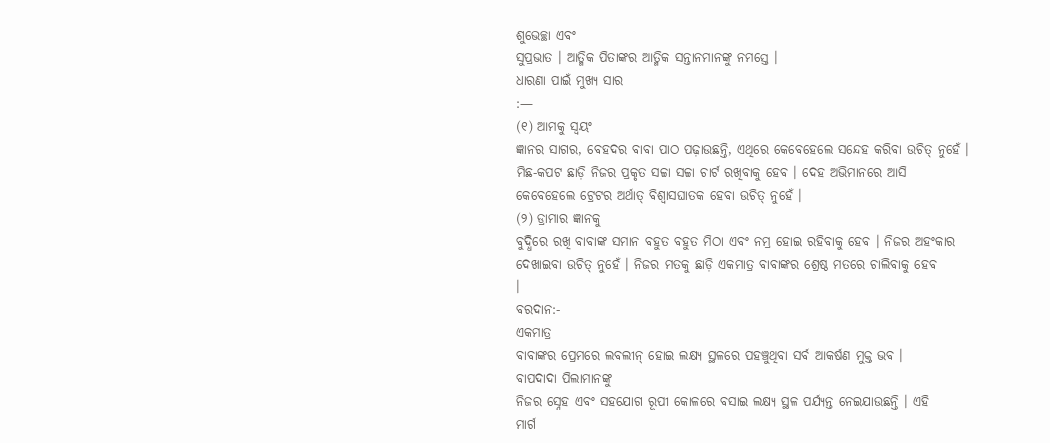ଶୁଭେଚ୍ଛା ଏବଂ
ସୁପ୍ରଭାତ । ଆତ୍ମିକ ପିତାଙ୍କର ଆତ୍ମିକ ସନ୍ତାନମାନଙ୍କୁ ନମସ୍ତେ ।
ଧାରଣା ପାଇଁ ମୁଖ୍ୟ ସାର
:—
(୧) ଆମକୁ ସ୍ୱୟଂ
ଜ୍ଞାନର ସାଗର, ବେହଦର ବାବା ପାଠ ପଢ଼ାଉଛନ୍ତି, ଏଥିରେ କେବେହେଲେ ସନ୍ଦେହ କରିବା ଉଚିତ୍ ନୁହେଁ ।
ମିଛ-କପଟ ଛାଡ଼ି ନିଜର ପ୍ରକୃତ ସଚ୍ଚା ସଚ୍ଚା ଚାର୍ଟ ରଖିବାକୁ ହେବ । ଦେହ ଅଭିମାନରେ ଆସି
କେବେହେଲେ ଟ୍ରେଟର ଅର୍ଥାତ୍ ବିଶ୍ୱାସଘାତକ ହେବା ଉଚିତ୍ ନୁହେଁ ।
(୨) ଡ୍ରାମାର ଜ୍ଞାନକୁ
ବୁଦ୍ଧିରେ ରଖି ବାବାଙ୍କ ସମାନ ବହୁତ ବହୁତ ମିଠା ଏବଂ ନମ୍ର ହୋଇ ରହିବାକୁ ହେବ । ନିଜର ଅହଂକାର
ଦେଖାଇବା ଉଚିତ୍ ନୁହେଁ । ନିଜର ମତକୁ ଛାଡ଼ି ଏକମାତ୍ର ବାବାଙ୍କର ଶ୍ରେଷ୍ଠ ମତରେ ଚାଲିବାକୁ ହେବ
।
ବରଦାନ:-
ଏକମାତ୍ର
ବାବାଙ୍କର ପ୍ରେମରେ ଲବଲୀନ୍ ହୋଇ ଲକ୍ଷ୍ୟ ସ୍ଥଳରେ ପହଞ୍ଚୁଥିବା ସର୍ବ ଆକର୍ଷଣ ମୁକ୍ତ ଭବ ।
ବାପଦାଦା ପିଲାମାନଙ୍କୁ
ନିଜର ସ୍ନେହ ଏବଂ ସହଯୋଗ ରୂପୀ କୋଳରେ ବସାଇ ଲକ୍ଷ୍ୟ ସ୍ଥଳ ପର୍ଯ୍ୟନ୍ତ ନେଇଯାଉଛନ୍ତି । ଏହି
ମାର୍ଗ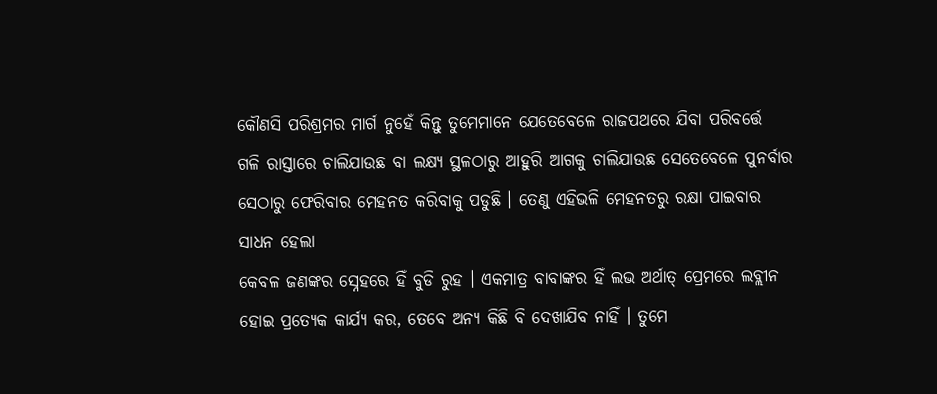କୌଣସି ପରିଶ୍ରମର ମାର୍ଗ ନୁହେଁ କିନ୍ତୁ ତୁମେମାନେ ଯେତେବେଳେ ରାଜପଥରେ ଯିବା ପରିବର୍ତ୍ତେ
ଗଳି ରାସ୍ତାରେ ଚାଲିଯାଉଛ ବା ଲକ୍ଷ୍ୟ ସ୍ଥଳଠାରୁ ଆହୁରି ଆଗକୁ ଚାଲିଯାଉଛ ସେତେବେଳେ ପୁନର୍ବାର
ସେଠାରୁ ଫେରିବାର ମେହନତ କରିବାକୁ ପଡୁଛି । ତେଣୁ ଏହିଭଳି ମେହନତରୁ ରକ୍ଷା ପାଇବାର ସାଧନ ହେଲା
କେବଳ ଜଣଙ୍କର ସ୍ନେହରେ ହିଁ ବୁଡି ରୁହ । ଏକମାତ୍ର ବାବାଙ୍କର ହିଁ ଲଭ ଅର୍ଥାତ୍ ପ୍ରେମରେ ଲବ୍ଲୀନ
ହୋଇ ପ୍ରତ୍ୟେକ କାର୍ଯ୍ୟ କର, ତେବେ ଅନ୍ୟ କିଛି ବି ଦେଖାଯିବ ନାହିଁ । ତୁମେ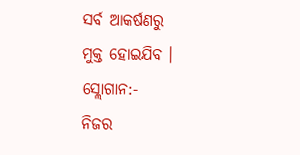ସର୍ବ ଆକର୍ଷଣରୁ
ମୁକ୍ତ ହୋଇଯିବ ।
ସ୍ଲୋଗାନ:-
ନିଜର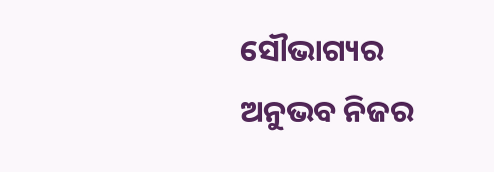ସୌଭାଗ୍ୟର
ଅନୁଭବ ନିଜର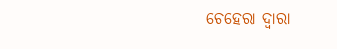ଚେହେରା ଦ୍ୱାରା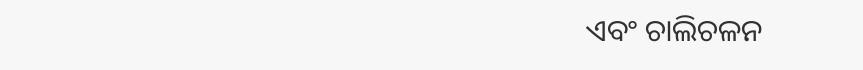ଏବଂ ଚାଲିଚଳନ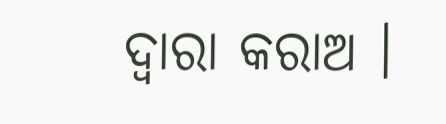ଦ୍ୱାରା କରାଅ ।